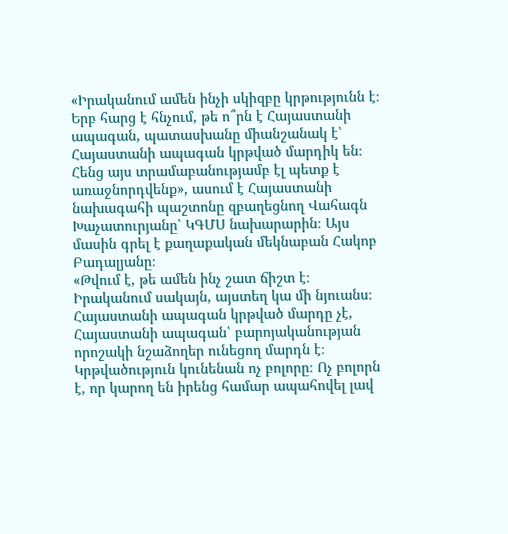«Իրականում ամեն ինչի սկիզբը կրթությունն է։ Երբ հարց է հնչում, թե ո՞րն է Հայաստանի ապագան, պատասխանը միանշանակ է՝ Հայաստանի ապագան կրթված մարդիկ են։ Հենց այս տրամաբանությամբ էլ պետք է առաջնորդվենք», ասում է Հայաստանի նախագահի պաշտոնը զբաղեցնող Վահագն Խաչատուրյանը՝ ԿԳՄՍ նախարարին։ Այս մասին գրել է քաղաքական մեկնաբան Հակոբ Բադալյանը։
«Թվում է, թե ամեն ինչ շատ ճիշտ է։ Իրականում սակայն, այստեղ կա մի նյուանս։ Հայաստանի ապագան կրթված մարդը չէ, Հայաստանի ապագան՝ բարոյականության որոշակի նշաձողեր ունեցող մարդն է։ Կրթվածություն կունենան ոչ բոլորը։ Ոչ բոլորն է, որ կարող են իրենց համար ապահովել լավ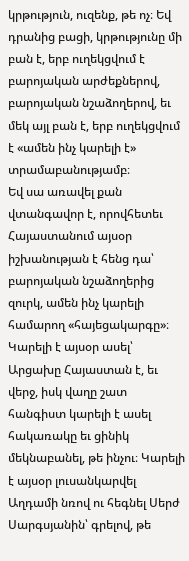կրթություն, ուզենք, թե ոչ։ Եվ դրանից բացի, կրթությունը մի բան է, երբ ուղեկցվում է բարոյական արժեքներով, բարոյական նշաձողերով, եւ մեկ այլ բան է, երբ ուղեկցվում է «ամեն ինչ կարելի է» տրամաբանությամբ։
Եվ սա առավել քան վտանգավոր է, որովհետեւ Հայաստանում այսօր իշխանության է հենց դա՝ բարոյական նշաձողերից զուրկ, ամեն ինչ կարելի համարող «հայեցակարգը»։ Կարելի է այսօր ասել՝ Արցախը Հայաստան է, եւ վերջ, իսկ վաղը շատ հանգիստ կարելի է ասել հակառակը եւ ցինիկ մեկնաբանել, թե ինչու։ Կարելի է այսօր լուսանկարվել Աղդամի նռով ու հեգնել Սերժ Սարգսյանին՝ գրելով, թե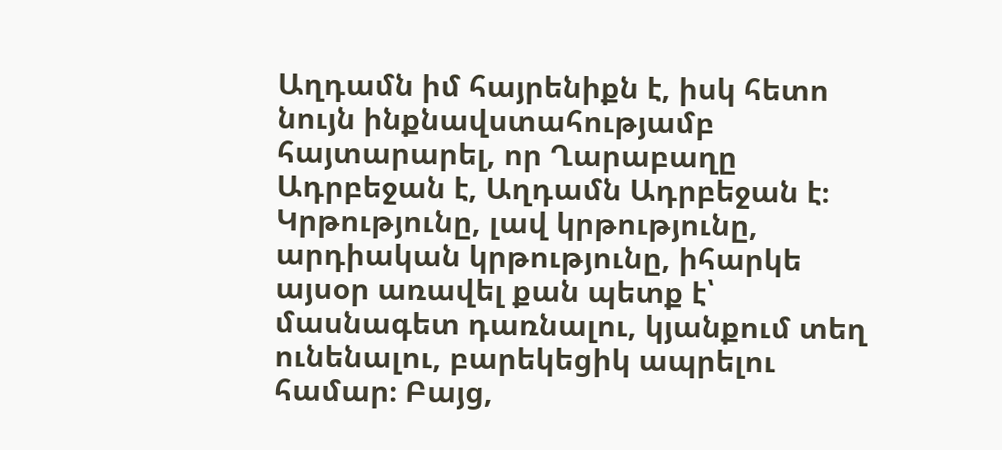Աղդամն իմ հայրենիքն է, իսկ հետո նույն ինքնավստահությամբ հայտարարել, որ Ղարաբաղը Ադրբեջան է, Աղդամն Ադրբեջան է։
Կրթությունը, լավ կրթությունը, արդիական կրթությունը, իհարկե այսօր առավել քան պետք է՝ մասնագետ դառնալու, կյանքում տեղ ունենալու, բարեկեցիկ ապրելու համար։ Բայց,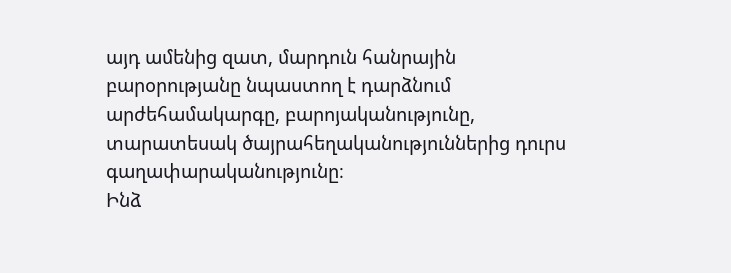այդ ամենից զատ, մարդուն հանրային բարօրությանը նպաստող է դարձնում արժեհամակարգը, բարոյականությունը, տարատեսակ ծայրահեղականություններից դուրս գաղափարականությունը։
Ինձ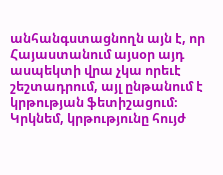անհանգստացնողն այն է, որ Հայաստանում այսօր այդ ասպեկտի վրա չկա որեւէ շեշտադրում, այլ ընթանում է կրթության ֆետիշացում։ Կրկնեմ, կրթությունը հույժ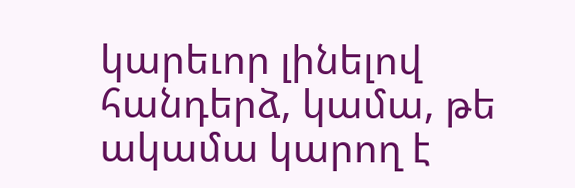կարեւոր լինելով հանդերձ, կամա, թե ակամա կարող է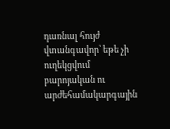դառնալ հույժ վտանգավոր՝ եթե չի ուղեկցվում բարոյական ու արժեհամակարգային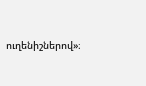ուղենիշներով»։